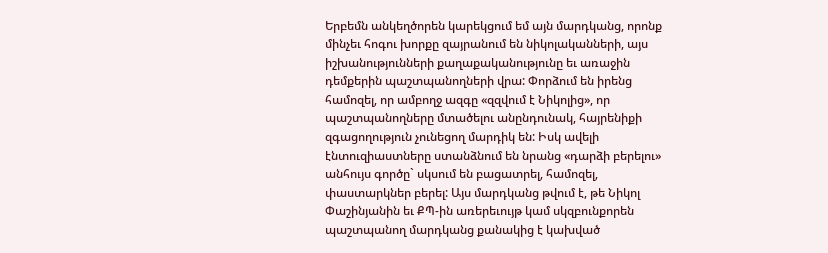Երբեմն անկեղծորեն կարեկցում եմ այն մարդկանց, որոնք մինչեւ հոգու խորքը զայրանում են նիկոլականների, այս իշխանությունների քաղաքականությունը եւ առաջին դեմքերին պաշտպանողների վրա: Փորձում են իրենց համոզել, որ ամբողջ ազգը «զզվում է Նիկոլից», որ պաշտպանողները մտածելու անընդունակ, հայրենիքի զգացողություն չունեցող մարդիկ են: Իսկ ավելի էնտուզիաստները ստանձնում են նրանց «դարձի բերելու» անհույս գործը` սկսում են բացատրել, համոզել, փաստարկներ բերել: Այս մարդկանց թվում է, թե Նիկոլ Փաշինյանին եւ ՔՊ-ին առերեւույթ կամ սկզբունքորեն պաշտպանող մարդկանց քանակից է կախված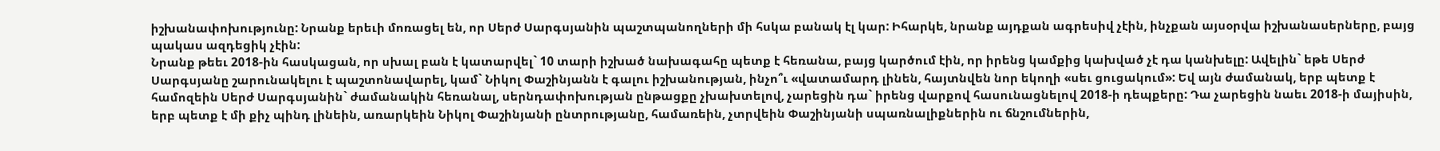իշխանափոխությունը: Նրանք երեւի մոռացել են, որ Սերժ Սարգսյանին պաշտպանողների մի հսկա բանակ էլ կար: Իհարկե, նրանք այդքան ագրեսիվ չէին, ինչքան այսօրվա իշխանասերները, բայց պակաս ազդեցիկ չէին:
Նրանք թեեւ 2018-ին հասկացան, որ սխալ բան է կատարվել` 10 տարի իշխած նախագահը պետք է հեռանա, բայց կարծում էին, որ իրենց կամքից կախված չէ դա կանխելը: Ավելին` եթե Սերժ Սարգսյանը շարունակելու է պաշտոնավարել, կամ` Նիկոլ Փաշինյանն է գալու իշխանության, ինչո՞ւ «վատամարդ լինեն, հայտնվեն նոր եկողի «սեւ ցուցակում»: Եվ այն ժամանակ, երբ պետք է համոզեին Սերժ Սարգսյանին` ժամանակին հեռանալ, սերնդափոխության ընթացքը չխախտելով, չարեցին դա` իրենց վարքով հասունացնելով 2018-ի դեպքերը: Դա չարեցին նաեւ 2018-ի մայիսին, երբ պետք է մի քիչ պինդ լինեին, առարկեին Նիկոլ Փաշինյանի ընտրությանը, համառեին, չտրվեին Փաշինյանի սպառնալիքներին ու ճնշումներին,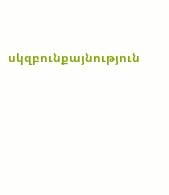սկզբունքայնություն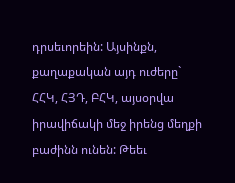դրսեւորեին: Այսինքն, քաղաքական այդ ուժերը` ՀՀԿ, ՀՅԴ, ԲՀԿ, այսօրվա իրավիճակի մեջ իրենց մեղքի բաժինն ունեն: Թեեւ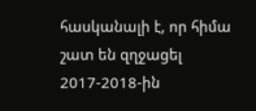հասկանալի է, որ հիմա շատ են զղջացել 2017-2018-ին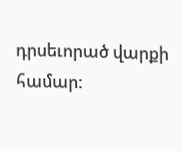դրսեւորած վարքի համար: